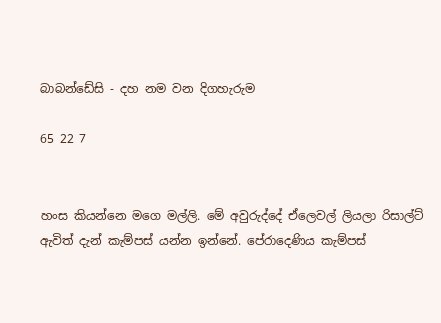බාබන්ඩේසි - දහ නම වන දිගහැරුම

65 22 7


හංස කියන්නෙ මගෙ මල්ලි. මේ අවුරුද්දේ ඒලෙවල් ලියලා රිසාල්ට් ඇවිත් දැන් කැම්පස් යන්න ඉන්නේ. පේරාදෙණිය කැම්පස්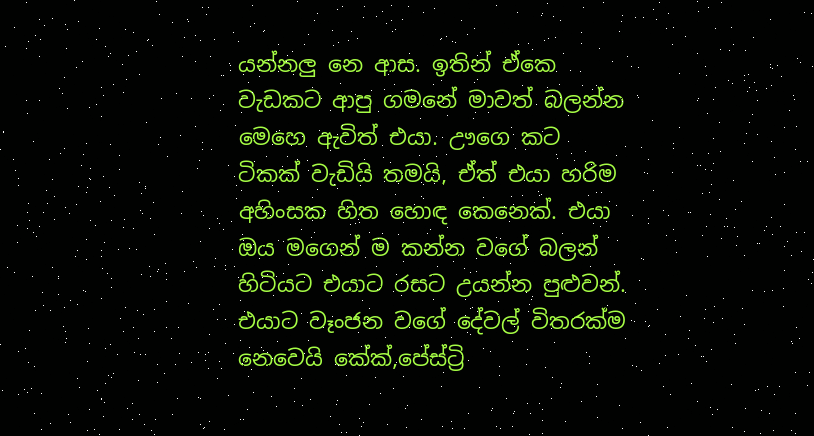යන්නලු නෙ ආස. ඉතින් ඒකෙ වැඩකට ආපු ගමනේ මාවත් බලන්න මෙහෙ ඇවිත් එයා. ඌගෙ කට ටිකක් වැඩියි තමයි, ඒත් එයා හරිම අහිංසක හිත හොඳ කෙනෙක්. එයා ඔය මගෙන් ම කන්න වගේ බලන් හිටියට එයාට රසට උයන්න පුළුවන්. එයාට වෑංජන වගේ දේවල් විතරක්ම නෙවෙයි කේක්,පේස්ට්‍රි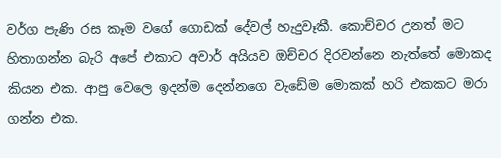වර්ග පැණි රස කෑම වගේ ගොඩක් දේවල් හැදුවෑකී. කොච්චර උනත් මට හිතාගන්න බැරි අපේ එකාට අවාර් අයියව ඔච්චර දිරවන්නෙ නැත්තේ මොකද කියන එක. ආපු වෙලෙ ඉදන්ම දෙන්නගෙ වැඩේම මොකක් හරි එකකට මරා ගන්න එක.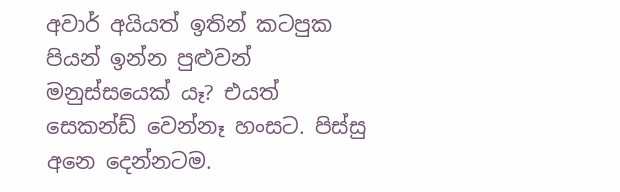අවාර් අයියත් ඉතින් කටපුක පියන් ඉන්න පුළුවන් මනුස්සයෙක් යෑ? එයත් සෙකන්ඩ් වෙන්නෑ හංසට. පිස්සු අනෙ දෙන්නටම.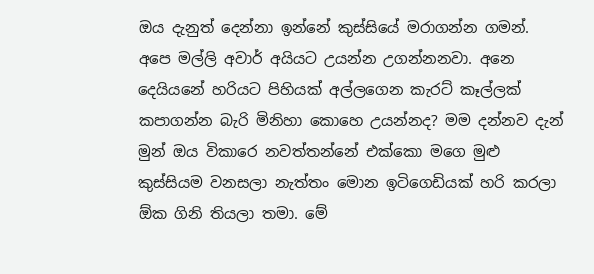ඔය දැනුත් දෙන්නා ඉන්නේ කුස්සියේ මරාගන්න ගමන්. අපෙ මල්ලි අවාර් අයියට උයන්න උගන්නනවා. අනෙ දෙයියනේ හරියට පිහියක් අල්ලගෙන කැරට් කෑල්ලක් කපාගන්න බැරි මිනිහා කොහෙ උයන්නද? මම දන්නව දැන් මුන් ඔය විකාරෙ නවත්තන්නේ එක්කො මගෙ මුළු කුස්සියම වනසලා නැත්තං මොන ඉටිගෙඩියක් හරි කරලා ඕක ගිනි තියලා තමා. මේ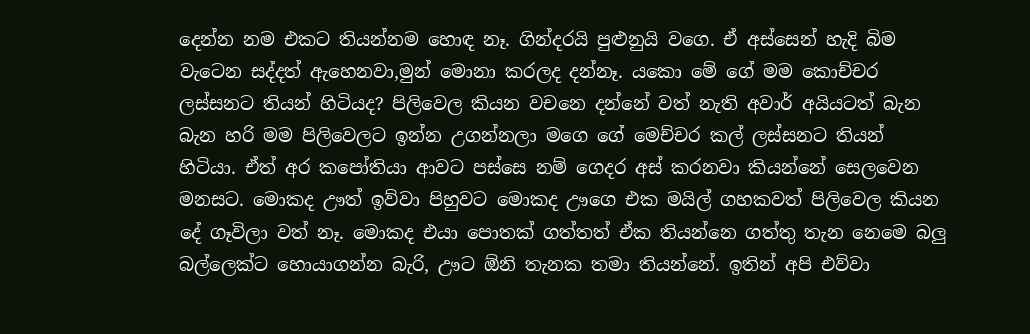දෙන්න නම එකට තියන්නම හොඳ නෑ. ගින්දරයි පුළුනුයි වගෙ. ඒ අස්සෙන් හැදි බිම වැටෙන සද්දත් ඇහෙනවා,මුන් මොනා කරලද දන්නෑ. යකො මේ ගේ මම කොච්චර ලස්සනට තියන් හිටියද? පිලිවෙල කියන වචනෙ දන්නේ වත් නැති අවාර් අයියටත් බැන බැන හරි මම පිලිවෙලට ඉන්න උගන්නලා මගෙ ගේ මෙච්චර කල් ලස්සනට තියන් හිටියා. ඒත් අර කපෝතියා ආවට පස්සෙ නම් ගෙදර අස් කරනවා කියන්නේ සෙලවෙන මනසට. මොකද ඌත් ඉව්වා පිහුවට මොකද ඌගෙ එක මයිල් ගහකවත් පිලිවෙල කියන දේ ගෑවිලා වත් නෑ. මොකද එයා පොතක් ගත්තත් ඒක තියන්නෙ ගත්තු තැන නෙමෙ බලු බල්ලෙක්ට හොයාගන්න බැරි, ඌට ඕනි තැනක තමා තියන්නේ. ඉතින් අපි එව්වා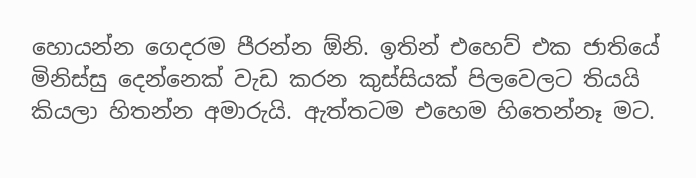හොයන්න ගෙදරම පීරන්න ඕනි. ඉතින් එහෙව් එක ජාතියේ මිනිස්සු දෙන්නෙක් වැඩ කරන කුස්සියක් පිලවෙලට තියයි කියලා හිතන්න අමාරුයි. ඇත්තටම එහෙම හිතෙන්නෑ මට.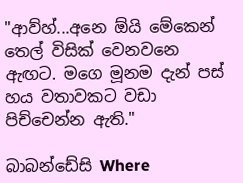"ආව්හ්...අනෙ ඕයි මේකෙන් තෙල් විසික් වෙනවනෙ ඇඟට. මගෙ මූනම දැන් පස් හය වතාවකට වඩා පිච්චෙන්න ඇති."

බාබන්ඩේසි Where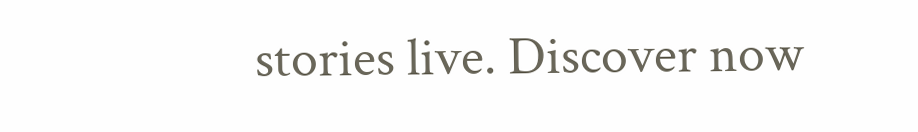stories live. Discover now